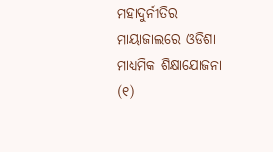ମହାଦୁର୍ନୀତିର ମାୟାଜାଲରେ ଓଡିଶା ମାଧ୍ୟମିକ ଶିକ୍ଷାଯୋଜନା
(୧)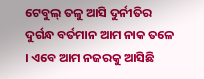ଟେବୁଲ୍ ତଳୁ ଆସି ଦୁର୍ନୀତିର ଦୁର୍ଗନ୍ଧ ବର୍ତମାନ ଆମ ନାକ ତଳେ । ଏବେ ଆମ ନଜରକୁ ଆସିଛି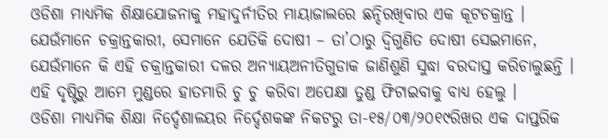ଓଡିଶା ମାଧ୍ୟମିକ ଶିକ୍ଷାଯୋଜନାକୁ ମହାଦୁର୍ନୀତିର ମାୟାଜାଲରେ ଛନ୍ଦିରଖିବାର ଏକ କୂଟଚକ୍ରାନ୍ତ । ଯେଉଁମାନେ ଚକ୍ରାନ୍ତକାରୀ, ସେମାନେ ଯେତିକି ଦୋଷୀ – ତା’ଠାରୁ ଦ୍ୱିଗୁଣିତ ଦୋଷୀ ସେଇମାନେ, ଯେଉଁମାନେ କି ଏହି ଚକ୍ରାନ୍ତକାରୀ ଦଳର ଅନ୍ୟାୟଅନୀତିଗୁଡାକ ଜାଣିଶୁଣି ସୁଦ୍ଧା ବରଦାସ୍ତ କରିଚାଲୁଛନ୍ତି । ଏହି ଦୃଷ୍ଟିରୁ ଆମେ ମୁଣ୍ଡରେ ହାତମାରି ଚୁ ଚୁ କରିବା ଅପେକ୍ଷା ତୁଣ୍ଡ ଫିଟାଇବାକୁ ବାଧ୍ୟ ହେଲୁ ।
ଓଡିଶା ମାଧ୍ୟମିକ ଶିକ୍ଷା ନିର୍ଦ୍ଦେଶାଳୟର ନିର୍ଦ୍ଦେଶକଙ୍କ ନିକଟରୁ ତା-୧୫/୦୩/୨୦୧୯ରିଖର ଏକ ଦାପ୍ତରିକ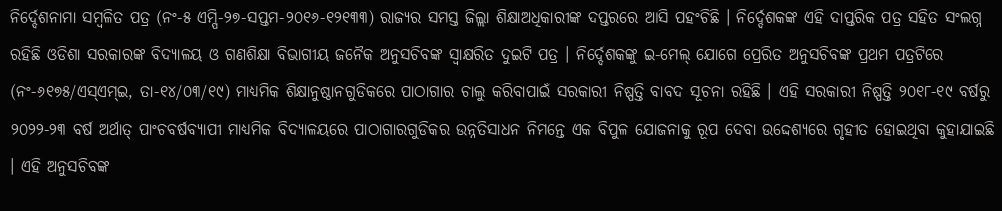ନିର୍ଦ୍ଦେଶନାମା ସମ୍ବଳିତ ପତ୍ର (ନଂ-୫ ଏମ୍ପି-୨୭-ସପ୍ତମ-୨୦୧୬-୧୨୧୩୩) ରାଜ୍ୟର ସମସ୍ତ ଜିଲ୍ଲା ଶିକ୍ଷାଅଧିକାରୀଙ୍କ ଦପ୍ତରରେ ଆସି ପହଂଚିଛି । ନିର୍ଦ୍ଦେଶକଙ୍କ ଏହି ଦାପ୍ତରିକ ପତ୍ର ସହିତ ସଂଲଗ୍ନ ରହିଛି ଓଡିଶା ସରକାରଙ୍କ ବିଦ୍ୟାଳୟ ଓ ଗଣଶିକ୍ଷା ବିଭାଗୀୟ ଜନୈକ ଅନୁସଚିବଙ୍କ ସ୍ୱାକ୍ଷରିତ ଦୁଇଟି ପତ୍ର । ନିର୍ଦ୍ଦେଶକଙ୍କୁ ଇ-ମେଲ୍ ଯୋଗେ ପ୍ରେରିତ ଅନୁସଚିବଙ୍କ ପ୍ରଥମ ପତ୍ରଟିରେ (ନଂ-୬୧୭୫/ଏସ୍ଏମ୍ଇ, ତା-୧୪/୦୩/୧୯) ମାଧ୍ୟମିକ ଶିକ୍ଷାନୁଷ୍ଠାନଗୁଡିକରେ ପାଠାଗାର ଚାଲୁ କରିବାପାଇଁ ସରକାରୀ ନିଷ୍ପତ୍ତି ବାବଦ ସୂଚନା ରହିଛି । ଏହି ସରକାରୀ ନିଷ୍ପତ୍ତି ୨୦୧୮-୧୯ ବର୍ଷରୁ ୨୦୨୨-୨୩ ବର୍ଷ ଅର୍ଥାତ୍ ପାଂଚବର୍ଷବ୍ୟାପୀ ମାଧ୍ୟମିକ ବିଦ୍ୟାଳୟରେ ପାଠାଗାରଗୁଡିକର ଉନ୍ନତିସାଧନ ନିମନ୍ତେ ଏକ ବିପୁଳ ଯୋଜନାକୁ ରୂପ ଦେବା ଉଦ୍ଦେଶ୍ୟରେ ଗୃହୀତ ହୋଇଥିବା କୁହାଯାଇଛି । ଏହି ଅନୁସଚିବଙ୍କ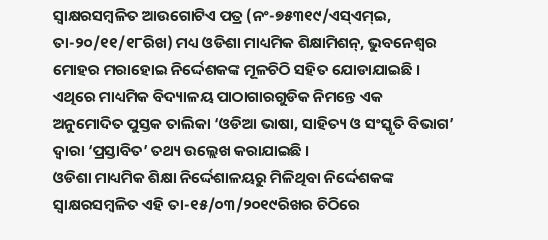ସ୍ୱାକ୍ଷରସମ୍ବଳିତ ଆଉଗୋଟିଏ ପତ୍ର (ନଂ-୭୫୩୧୯/ଏସ୍ଏମ୍ଇ, ତା-୨୦/୧୧/୧୮ରିଖ) ମଧ୍ୟ ଓଡିଶା ମାଧ୍ୟମିକ ଶିକ୍ଷାମିଶନ୍, ଭୁବନେଶ୍ୱର ମୋହର ମରାହୋଇ ନିର୍ଦ୍ଦେଶକଙ୍କ ମୂଳଚିଠି ସହିତ ଯୋଡାଯାଇଛି । ଏଥିରେ ମାଧ୍ୟମିକ ବିଦ୍ୟାଳୟ ପାଠାଗାରଗୁଡିକ ନିମନ୍ତେ ଏକ ଅନୁମୋଦିତ ପୁସ୍ତକ ତାଲିକା ‘ଓଡିଆ ଭାଷା, ସାହିତ୍ୟ ଓ ସଂସ୍କୃତି ବିଭାଗ’ ଦ୍ୱାରା ‘ପ୍ରସ୍ତାବିତ’ ତଥ୍ୟ ଉଲ୍ଲେଖ କରାଯାଇଛି ।
ଓଡିଶା ମାଧ୍ୟମିକ ଶିକ୍ଷା ନିର୍ଦ୍ଦେଶାଳୟରୁ ମିଳିଥିବା ନିର୍ଦ୍ଦେଶକଙ୍କ ସ୍ୱାକ୍ଷରସମ୍ବଳିତ ଏହି ତା-୧୫/୦୩/୨୦୧୯ରିଖର ଚିଠିରେ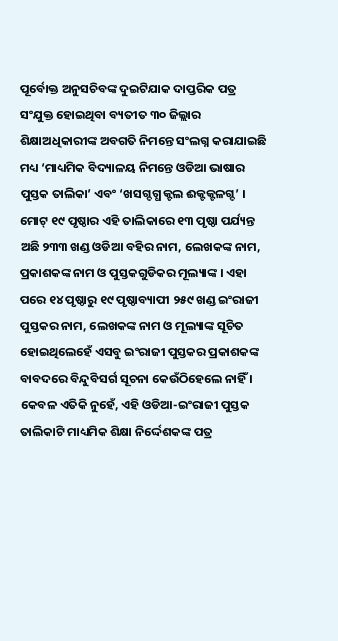ପୂର୍ବୋକ୍ତ ଅନୁସଚିବଙ୍କ ଦୁଇଟିଯାକ ଦାପ୍ତରିକ ପତ୍ର ସଂଯୁକ୍ତ ହୋଇଥିବା ବ୍ୟତୀତ ୩୦ ଜିଲ୍ଲାର ଶିକ୍ଷାଅଧିକାରୀଙ୍କ ଅବଗତି ନିମନ୍ତେ ସଂଲଗ୍ନ କରାଯାଇଛି ମଧ୍ୟ ‘ମାଧ୍ୟମିକ ବିଦ୍ୟାଳୟ ନିମନ୍ତେ ଓଡିଆ ଭାଷାର ପୁସ୍ତକ ତାଲିକା’ ଏବଂ ‘ଖସଗ୍ଦଗ୍ଧ କ୍ଟଲ ଈକ୍ଟକ୍ଟଳଗ୍ଦ’ । ମୋଟ୍ ୧୯ ପୃଷ୍ଠାର ଏହି ତାଲିକାରେ ୧୩ ପୃଷ୍ଠା ପର୍ଯ୍ୟନ୍ତ ଅଛି ୨୩୩ ଖଣ୍ଡ ଓଡିଆ ବହିର ନାମ, ଲେଖକଙ୍କ ନାମ, ପ୍ରକାଶକଙ୍କ ନାମ ଓ ପୁସ୍ତକଗୁଡିକର ମୂଲ୍ୟାଙ୍କ । ଏହା ପରେ ୧୪ ପୃଷ୍ଠାରୁ ୧୯ ପୃଷ୍ଠାବ୍ୟାପୀ ୨୫୯ ଖଣ୍ଡ ଇଂରାଜୀ ପୁସ୍ତକର ନାମ, ଲେଖକଙ୍କ ନାମ ଓ ମୂଲ୍ୟାଙ୍କ ସୂଚିତ ହୋଇଥିଲେହେଁ ଏସବୁ ଇଂରାଜୀ ପୁସ୍ତକର ପ୍ରକାଶକଙ୍କ ବାବଦରେ ବିନ୍ଦୁବିସର୍ଗ ସୂଚନା କେଉଁଠିହେଲେ ନାହିଁ । କେବଳ ଏତିକି ନୁହେଁ, ଏହି ଓଡିଆ-ଇଂରାଜୀ ପୁସ୍ତକ ତାଲିକାଟି ମାଧ୍ୟମିକ ଶିକ୍ଷା ନିର୍ଦ୍ଦେଶକଙ୍କ ପତ୍ର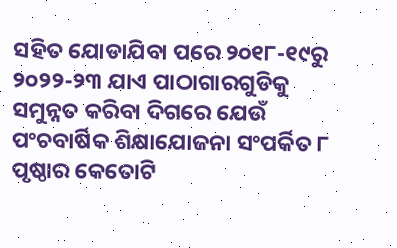ସହିତ ଯୋଡାଯିବା ପରେ ୨୦୧୮-୧୯ରୁ ୨୦୨୨-୨୩ ଯାଏ ପାଠାଗାରଗୁଡିକୁ ସମୁନ୍ନତ କରିବା ଦିଗରେ ଯେଉଁ ପଂଚବାର୍ଷିକ ଶିକ୍ଷାଯୋଜନା ସଂପର୍କିତ ୮ ପୃଷ୍ଠାର କେତୋଟି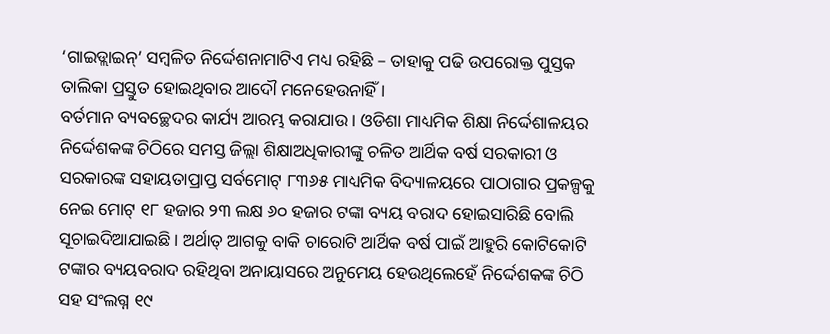‘ଗାଇଡ୍ଲାଇନ୍’ ସମ୍ବଳିତ ନିର୍ଦ୍ଦେଶନାମାଟିଏ ମଧ୍ୟ ରହିଛି – ତାହାକୁ ପଢି ଉପରୋକ୍ତ ପୁସ୍ତକ ତାଲିକା ପ୍ରସ୍ତୁତ ହୋଇଥିବାର ଆଦୌ ମନେହେଉନାହିଁ ।
ବର୍ତମାନ ବ୍ୟବଚ୍ଛେଦର କାର୍ଯ୍ୟ ଆରମ୍ଭ କରାଯାଉ । ଓଡିଶା ମାଧ୍ୟମିକ ଶିକ୍ଷା ନିର୍ଦ୍ଦେଶାଳୟର ନିର୍ଦ୍ଦେଶକଙ୍କ ଚିଠିରେ ସମସ୍ତ ଜିଲ୍ଲା ଶିକ୍ଷାଅଧିକାରୀଙ୍କୁ ଚଳିତ ଆର୍ଥିକ ବର୍ଷ ସରକାରୀ ଓ ସରକାରଙ୍କ ସହାୟତାପ୍ରାପ୍ତ ସର୍ବମୋଟ୍ ୮୩୬୫ ମାଧ୍ୟମିକ ବିଦ୍ୟାଳୟରେ ପାଠାଗାର ପ୍ରକଳ୍ପକୁ ନେଇ ମୋଟ୍ ୧୮ ହଜାର ୨୩ ଲକ୍ଷ ୬୦ ହଜାର ଟଙ୍କା ବ୍ୟୟ ବରାଦ ହୋଇସାରିଛି ବୋଲି ସୂଚାଇଦିଆଯାଇଛି । ଅର୍ଥାତ୍ ଆଗକୁ ବାକି ଚାରୋଟି ଆର୍ଥିକ ବର୍ଷ ପାଇଁ ଆହୁରି କୋଟିକୋଟି ଟଙ୍କାର ବ୍ୟୟବରାଦ ରହିଥିବା ଅନାୟାସରେ ଅନୁମେୟ ହେଉଥିଲେହେଁ ନିର୍ଦ୍ଦେଶକଙ୍କ ଚିଠି ସହ ସଂଲଗ୍ନ ୧୯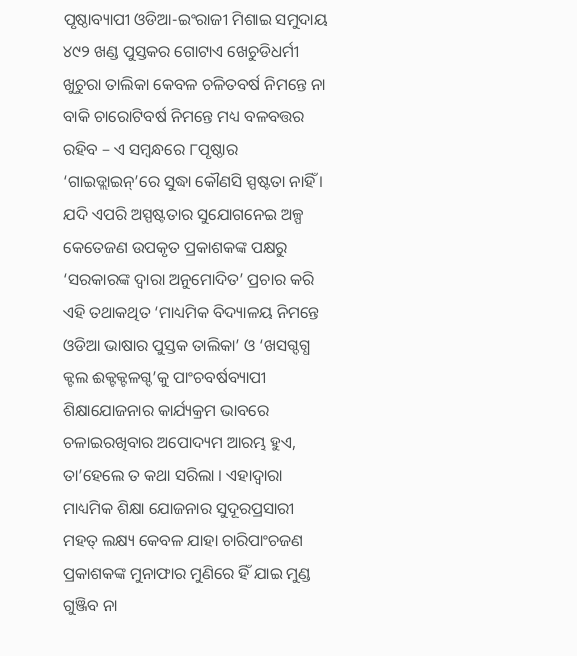ପୃଷ୍ଠାବ୍ୟାପୀ ଓଡିଆ-ଇଂରାଜୀ ମିଶାଇ ସମୁଦାୟ ୪୯୨ ଖଣ୍ଡ ପୁସ୍ତକର ଗୋଟାଏ ଖେଚୁଡିଧର୍ମୀ ଖୁଚୁରା ତାଲିକା କେବଳ ଚଳିତବର୍ଷ ନିମନ୍ତେ ନା ବାକି ଚାରୋଟିବର୍ଷ ନିମନ୍ତେ ମଧ୍ୟ ବଳବତ୍ତର ରହିବ – ଏ ସମ୍ବନ୍ଧରେ ୮ପୃଷ୍ଠାର ‘ଗାଇଡ୍ଲାଇନ୍’ରେ ସୁଦ୍ଧା କୌଣସି ସ୍ପଷ୍ଟତା ନାହିଁ । ଯଦି ଏପରି ଅସ୍ପଷ୍ଟତାର ସୁଯୋଗନେଇ ଅଳ୍ପ କେତେଜଣ ଉପକୃତ ପ୍ରକାଶକଙ୍କ ପକ୍ଷରୁ ‘ସରକାରଙ୍କ ଦ୍ୱାରା ଅନୁମୋଦିତ’ ପ୍ରଚାର କରି ଏହି ତଥାକଥିତ ‘ମାଧ୍ୟମିକ ବିଦ୍ୟାଳୟ ନିମନ୍ତେ ଓଡିଆ ଭାଷାର ପୁସ୍ତକ ତାଲିକା’ ଓ ‘ଖସଗ୍ଦଗ୍ଧ କ୍ଟଲ ଈକ୍ଟକ୍ଟଳଗ୍ଦ’କୁ ପାଂଚବର୍ଷବ୍ୟାପୀ ଶିକ୍ଷାଯୋଜନାର କାର୍ଯ୍ୟକ୍ରମ ଭାବରେ ଚଳାଇରଖିବାର ଅପୋଦ୍ୟମ ଆରମ୍ଭ ହୁଏ, ତା’ହେଲେ ତ କଥା ସରିଲା । ଏହାଦ୍ୱାରା ମାଧ୍ୟମିକ ଶିକ୍ଷା ଯୋଜନାର ସୁଦୂରପ୍ରସାରୀ ମହତ୍ ଲକ୍ଷ୍ୟ କେବଳ ଯାହା ଚାରିପାଂଚଜଣ ପ୍ରକାଶକଙ୍କ ମୁନାଫାର ମୁଣିରେ ହିଁ ଯାଇ ମୁଣ୍ଡ ଗୁଞ୍ଜିବ ନା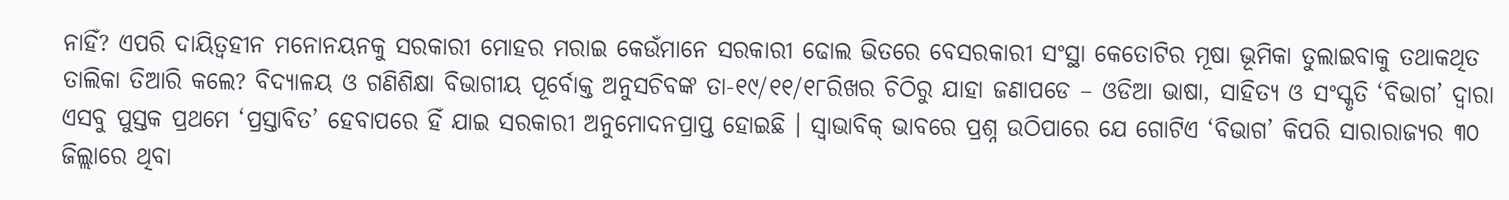ନାହିଁ? ଏପରି ଦାୟିତ୍ୱହୀନ ମନୋନୟନକୁ ସରକାରୀ ମୋହର ମରାଇ କେଉଁମାନେ ସରକାରୀ ଢୋଲ ଭିତରେ ବେସରକାରୀ ସଂସ୍ଥା କେତୋଟିର ମୂଷା ଭୂମିକା ତୁଲାଇବାକୁ ତଥାକଥିତ ତାଲିକା ତିଆରି କଲେ? ବିଦ୍ୟାଳୟ ଓ ଗଣିଶିକ୍ଷା ବିଭାଗୀୟ ପୂର୍ବୋକ୍ତ ଅନୁସଚିବଙ୍କ ତା-୧୯/୧୧/୧୮ରିଖର ଚିଠିରୁ ଯାହା ଜଣାପଡେ – ଓଡିଆ ଭାଷା, ସାହିତ୍ୟ ଓ ସଂସ୍କୃତି ‘ବିଭାଗ’ ଦ୍ୱାରା ଏସବୁ ପୁସ୍ତକ ପ୍ରଥମେ ‘ପ୍ରସ୍ତାବିତ’ ହେବାପରେ ହିଁ ଯାଇ ସରକାରୀ ଅନୁମୋଦନପ୍ରାପ୍ତ ହୋଇଛି । ସ୍ୱାଭାବିକ୍ ଭାବରେ ପ୍ରଶ୍ନ ଉଠିପାରେ ଯେ ଗୋଟିଏ ‘ବିଭାଗ’ କିପରି ସାରାରାଜ୍ୟର ୩୦ ଜିଲ୍ଲାରେ ଥିବା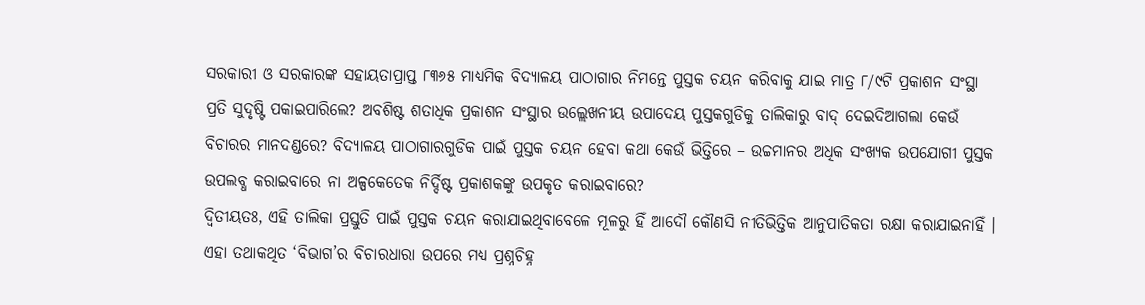ସରକାରୀ ଓ ସରକାରଙ୍କ ସହାୟତାପ୍ରାପ୍ତ ୮୩୬୫ ମାଧ୍ୟମିକ ବିଦ୍ୟାଳୟ ପାଠାଗାର ନିମନ୍ତେ ପୁସ୍ତକ ଚୟନ କରିବାକୁ ଯାଇ ମାତ୍ର ୮/୯ଟି ପ୍ରକାଶନ ସଂସ୍ଥା ପ୍ରତି ସୁଦୃଷ୍ଟି ପକାଇପାରିଲେ? ଅବଶିଷ୍ଟ ଶତାଧିକ ପ୍ରକାଶନ ସଂସ୍ଥାର ଉଲ୍ଲେଖନୀୟ ଉପାଦେୟ ପୁସ୍ତକଗୁଡିକୁ ତାଲିକାରୁ ବାଦ୍ ଦେଇଦିଆଗଲା କେଉଁ ବିଚାରର ମାନଦଣ୍ଡରେ? ବିଦ୍ୟାଳୟ ପାଠାଗାରଗୁଡିକ ପାଇଁ ପୁସ୍ତକ ଚୟନ ହେବା କଥା କେଉଁ ଭିତ୍ତିରେ – ଉଚ୍ଚମାନର ଅଧିକ ସଂଖ୍ୟକ ଉପଯୋଗୀ ପୁସ୍ତକ ଉପଲବ୍ଧ କରାଇବାରେ ନା ଅଳ୍ପକେତେକ ନିର୍ଦ୍ଦିଷ୍ଟ ପ୍ରକାଶକଙ୍କୁ ଉପକୃତ କରାଇବାରେ?
ଦ୍ୱିତୀୟତଃ, ଏହି ତାଲିକା ପ୍ରସ୍ତୁତି ପାଇଁ ପୁସ୍ତକ ଚୟନ କରାଯାଇଥିବାବେଳେ ମୂଳରୁ ହିଁ ଆଦୌ କୌଣସି ନୀତିଭିତ୍ତିକ ଆନୁପାତିକତା ରକ୍ଷା କରାଯାଇନାହିଁ । ଏହା ତଥାକଥିତ ‘ବିଭାଗ’ର ବିଚାରଧାରା ଉପରେ ମଧ୍ୟ ପ୍ରଶ୍ନଚିହ୍ନ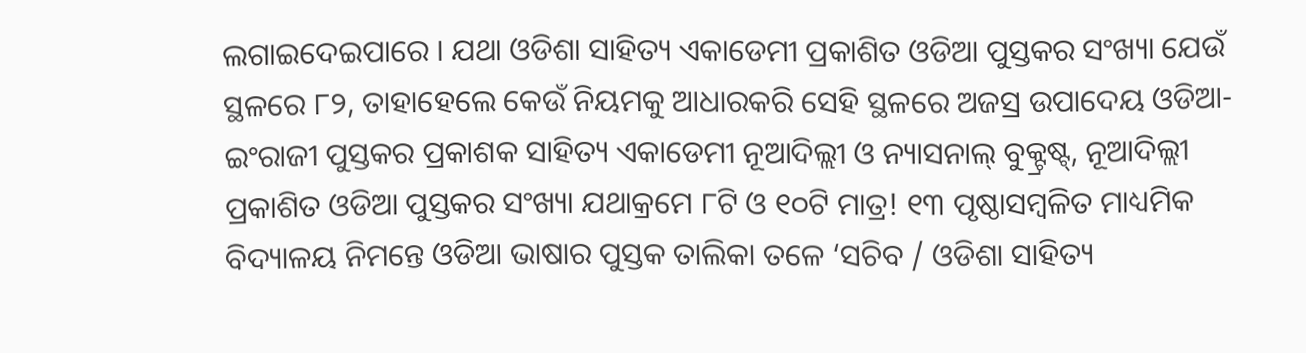ଲଗାଇଦେଇପାରେ । ଯଥା ଓଡିଶା ସାହିତ୍ୟ ଏକାଡେମୀ ପ୍ରକାଶିତ ଓଡିଆ ପୁସ୍ତକର ସଂଖ୍ୟା ଯେଉଁ ସ୍ଥଳରେ ୮୨, ତାହାହେଲେ କେଉଁ ନିୟମକୁ ଆଧାରକରି ସେହି ସ୍ଥଳରେ ଅଜସ୍ର ଉପାଦେୟ ଓଡିଆ-ଇଂରାଜୀ ପୁସ୍ତକର ପ୍ରକାଶକ ସାହିତ୍ୟ ଏକାଡେମୀ ନୂଆଦିଲ୍ଲୀ ଓ ନ୍ୟାସନାଲ୍ ବୁକ୍ଟ୍ରଷ୍ଟ୍, ନୂଆଦିଲ୍ଲୀ ପ୍ରକାଶିତ ଓଡିଆ ପୁସ୍ତକର ସଂଖ୍ୟା ଯଥାକ୍ରମେ ୮ଟି ଓ ୧୦ଟି ମାତ୍ର! ୧୩ ପୃଷ୍ଠାସମ୍ବଳିତ ମାଧ୍ୟମିକ ବିଦ୍ୟାଳୟ ନିମନ୍ତେ ଓଡିଆ ଭାଷାର ପୁସ୍ତକ ତାଲିକା ତଳେ ‘ସଚିବ / ଓଡିଶା ସାହିତ୍ୟ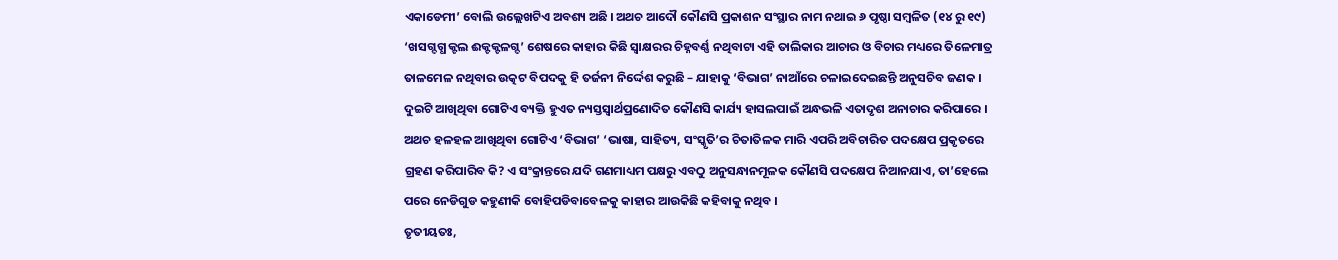ଏକାଡେମୀ’ ବୋଲି ଉଲ୍ଲେଖଟିଏ ଅବଶ୍ୟ ଅଛି । ଅଥଚ ଆଦୌ କୌଣସି ପ୍ରକାଶନ ସଂସ୍ଥାର ନାମ ନଥାଇ ୬ ପୃଷ୍ଠା ସମ୍ବଳିତ (୧୪ ରୁ ୧୯) ‘ଖସଗ୍ଦଗ୍ଧ କ୍ଟଲ ଈକ୍ଟକ୍ଟଳଗ୍ଦ’ ଶେଷରେ କାହାର କିଛି ସ୍ୱାକ୍ଷରର ଚିହ୍ନବର୍ଣ୍ଣ ନଥିବାଟା ଏହି ତାଲିକାର ଆଚାର ଓ ବିଚାର ମଧ୍ୟରେ ତିଳେମାତ୍ର ତାଳମେଳ ନଥିବାର ଉତ୍କଟ ବିପଦକୁ ହି ତର୍ଜନୀ ନିର୍ଦ୍ଦେଶ କରୁଛି – ଯାହାକୁ ‘ବିଭାଗ’ ନାଆଁରେ ଚଳାଇଦେଇଛନ୍ତି ଅନୁସଚିବ ଜଣକ ।
ଦୁଇଟି ଆଖିଥିବା ଗୋଟିଏ ବ୍ୟକ୍ତି ହୁଏତ ନ୍ୟସ୍ତସ୍ୱାର୍ଥପ୍ରଣୋଦିତ କୌଣସି କାର୍ଯ୍ୟ ହାସଲପାଇଁ ଅନ୍ଧଭଳି ଏତାଦୃଶ ଅନାଚାର କରିପାରେ । ଅଥଚ ହଳହଳ ଆଖିଥିବା ଗୋଟିଏ ‘ବିଭାଗ’ ‘ଭାଷା, ସାହିତ୍ୟ, ସଂସ୍କୃତି’ର ଚିତାତିଳକ ମାରି ଏପରି ଅବିଚାରିତ ପଦକ୍ଷେପ ପ୍ରକୃତରେ ଗ୍ରହଣ କରିପାରିବ କି? ଏ ସଂକ୍ରାନ୍ତରେ ଯଦି ଗଣମାଧ୍ୟମ ପକ୍ଷରୁ ଏବଠୁ ଅନୁସନ୍ଧାନମୂଳକ କୌଣସି ପଦକ୍ଷେପ ନିଆନଯାଏ, ତା’ହେଲେ ପରେ ନେଡିଗୁଡ କହୁଣୀକି ବୋହିପଡିବାବେଳକୁ କାହାର ଆଉକିଛି କହିବାକୁ ନଥିବ ।
ତୃତୀୟତଃ,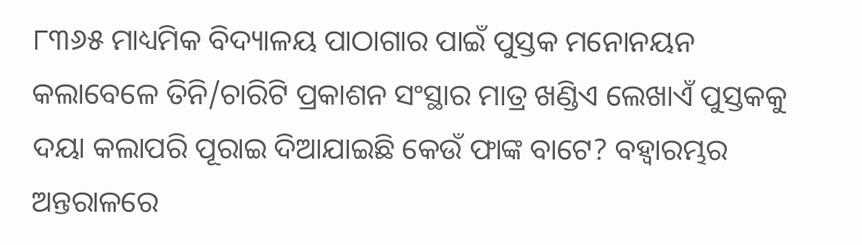୮୩୬୫ ମାଧ୍ୟମିକ ବିଦ୍ୟାଳୟ ପାଠାଗାର ପାଇଁ ପୁସ୍ତକ ମନୋନୟନ କଲାବେଳେ ତିନି/ଚାରିଟି ପ୍ରକାଶନ ସଂସ୍ଥାର ମାତ୍ର ଖଣ୍ଡିଏ ଲେଖାଏଁ ପୁସ୍ତକକୁ ଦୟା କଲାପରି ପୂରାଇ ଦିଆଯାଇଛି କେଉଁ ଫାଙ୍କ ବାଟେ? ବହ୍ୱାରମ୍ଭର ଅନ୍ତରାଳରେ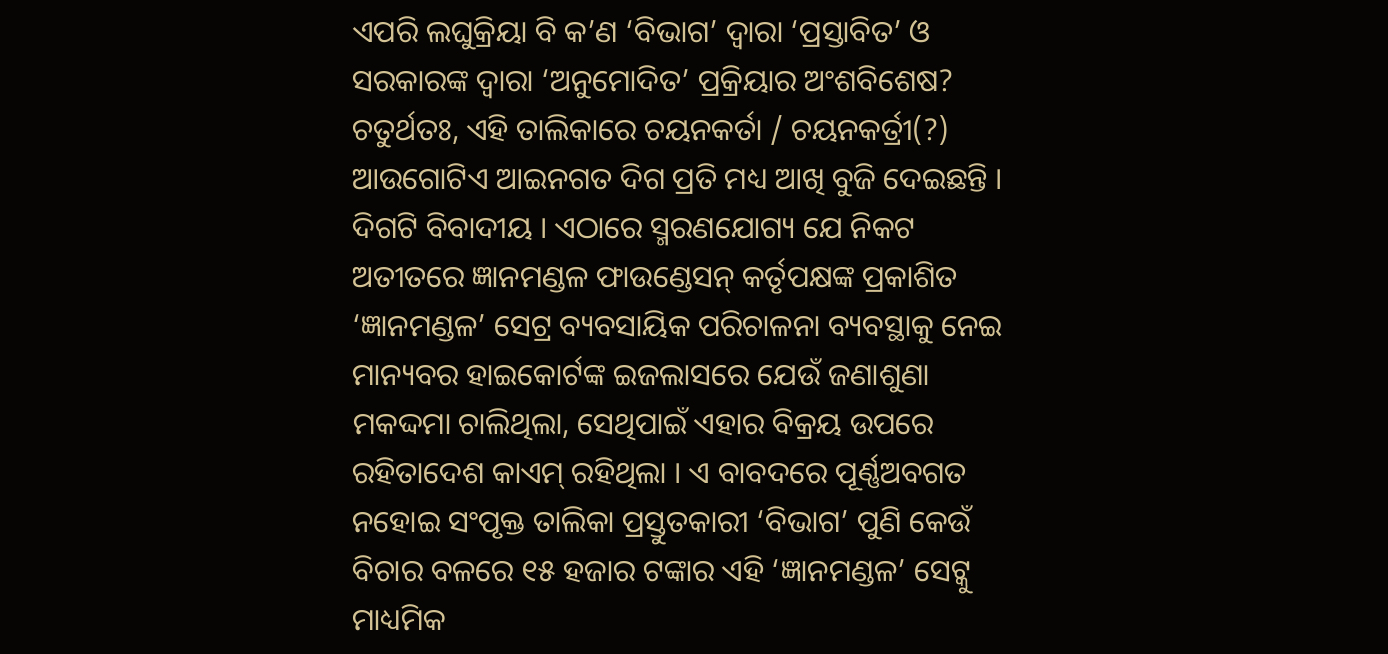ଏପରି ଲଘୁକ୍ରିୟା ବି କ’ଣ ‘ବିଭାଗ’ ଦ୍ୱାରା ‘ପ୍ରସ୍ତାବିତ’ ଓ ସରକାରଙ୍କ ଦ୍ୱାରା ‘ଅନୁମୋଦିତ’ ପ୍ରକ୍ରିୟାର ଅଂଶବିଶେଷ?
ଚତୁର୍ଥତଃ, ଏହି ତାଲିକାରେ ଚୟନକର୍ତା / ଚୟନକର୍ତ୍ରୀ(?) ଆଉଗୋଟିଏ ଆଇନଗତ ଦିଗ ପ୍ରତି ମଧ୍ୟ ଆଖି ବୁଜି ଦେଇଛନ୍ତି । ଦିଗଟି ବିବାଦୀୟ । ଏଠାରେ ସ୍ମରଣଯୋଗ୍ୟ ଯେ ନିକଟ ଅତୀତରେ ଜ୍ଞାନମଣ୍ଡଳ ଫାଉଣ୍ଡେସନ୍ କର୍ତୃପକ୍ଷଙ୍କ ପ୍ରକାଶିତ ‘ଜ୍ଞାନମଣ୍ଡଳ’ ସେଟ୍ର ବ୍ୟବସାୟିକ ପରିଚାଳନା ବ୍ୟବସ୍ଥାକୁ ନେଇ ମାନ୍ୟବର ହାଇକୋର୍ଟଙ୍କ ଇଜଲାସରେ ଯେଉଁ ଜଣାଶୁଣା ମକଦ୍ଦମା ଚାଲିଥିଲା, ସେଥିପାଇଁ ଏହାର ବିକ୍ରୟ ଉପରେ ରହିତାଦେଶ କାଏମ୍ ରହିଥିଲା । ଏ ବାବଦରେ ପୂର୍ଣ୍ଣଅବଗତ ନହୋଇ ସଂପୃକ୍ତ ତାଲିକା ପ୍ରସ୍ତୁତକାରୀ ‘ବିଭାଗ’ ପୁଣି କେଉଁ ବିଚାର ବଳରେ ୧୫ ହଜାର ଟଙ୍କାର ଏହି ‘ଜ୍ଞାନମଣ୍ଡଳ’ ସେଟ୍କୁ ମାଧ୍ୟମିକ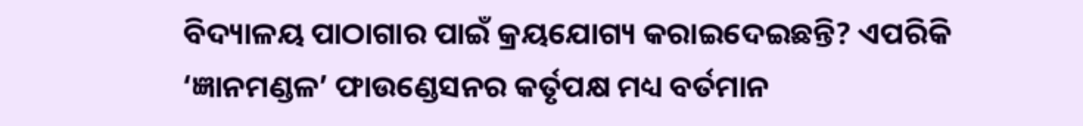ବିଦ୍ୟାଳୟ ପାଠାଗାର ପାଇଁ କ୍ରୟଯୋଗ୍ୟ କରାଇଦେଇଛନ୍ତି? ଏପରିକି ‘ଜ୍ଞାନମଣ୍ଡଳ’ ଫାଉଣ୍ଡେସନର କର୍ତୃପକ୍ଷ ମଧ୍ୟ ବର୍ତମାନ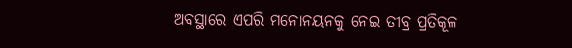ଅବସ୍ଥାରେ ଏପରି ମନୋନୟନକୁ ନେଇ ତୀବ୍ର ପ୍ରତିକୂଳ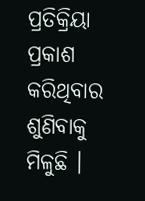ପ୍ରତିକ୍ରିୟା ପ୍ରକାଶ କରିଥିବାର ଶୁଣିବାକୁ ମିଳୁଛି ।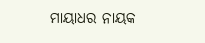ମାୟାଧର ନାୟକ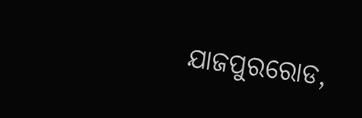ଯାଜପୁରରୋଡ,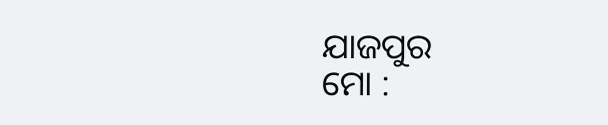ଯାଜପୁର
ମୋ :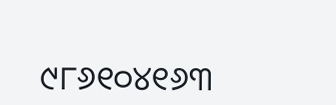୯୮୬୧୦୪୧୬୩